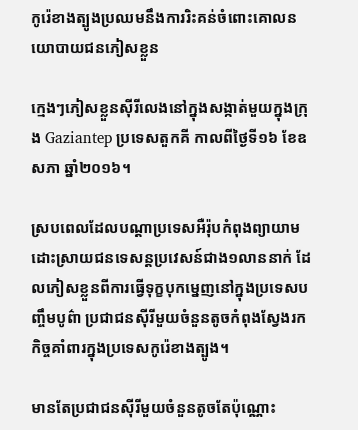កូរ៉េខាងត្បូងប្រឈមនឹងការរិះគន់ចំពោះគោលនយោបាយជនភៀសខ្លួន

ក្មេងៗភៀសខ្លួនស៊ីរីលេងនៅក្នុងសង្កាត់មួយក្នុងក្រុង Gaziantep ប្រទេសតួកគី កាលពីថ្ងៃទី១៦ ខែឧសភា ឆ្នាំ២០១៦។

ស្របពេលដែលបណ្តាប្រទេសអឺរ៉ុបកំពុងព្យាយាមដោះស្រាយជនទេសន្តប្រវេសន៍ជាង១លាននាក់ ដែលភៀសខ្លួនពីការធ្វើទុក្ខបុកម្នេញនៅក្នុងប្រទេសបញ្ចឹមបូព៌ា ប្រជាជនស៊ីរីមួយចំនួនតូចកំពុងស្វែងរកកិច្ចគាំពារក្នុងប្រទេសកូរ៉េខាងត្បូង។

មានតែប្រជាជនស៊ីរីមួយចំនួនតូចតែប៉ុណ្ណោះ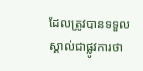ដែលត្រូវបានទទួលស្គាល់ជាផ្លូវការថា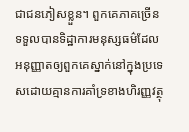ជាជនភៀសខ្លួន។ ពួកគេភាគច្រើនទទួលបានទិដ្ឋាការមនុស្សធម៌ដែលអនុញ្ញាតឲ្យពួកគេស្នាក់នៅក្នុងប្រទេសដោយគ្មានការគាំទ្រខាងហិរញ្ញវត្ថុ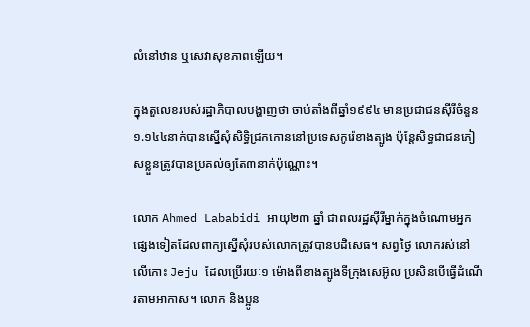លំនៅឋាន ឬសេវាសុខភាពឡើយ។

ក្នុងតួលេខរបស់រដ្ឋាភិបាលបង្ហាញថា ចាប់តាំងពីឆ្នាំ១៩៩៤ មានប្រជាជនស៊ីរីចំនួន១.១៤៤នាក់បានស្នើសុំសិទ្ធិជ្រកកោននៅប្រទេសកូរ៉េខាងត្បូង ប៉ុន្តែសិទ្ធជាជនភៀសខ្លួនត្រូវបានប្រគល់ឲ្យតែ៣នាក់ប៉ុណ្ណោះ។

លោក Ahmed Lababidi អាយុ២៣ ឆ្នាំ ជាពលរដ្ឋស៊ីរីម្នាក់ក្នុងចំណោមអ្នកផ្សេងទៀតដែលពាក្យស្នើសុំរបស់លោកត្រូវបានបដិសេធ។ សព្វថ្ងៃ លោករស់នៅលើកោះ Jeju ដែលប្រើរយៈ១ ម៉ោងពីខាងត្បូងទីក្រុងសេអ៊ូល ប្រសិនបើធ្វើដំណើរតាមអាកាស។ លោក និងប្អូន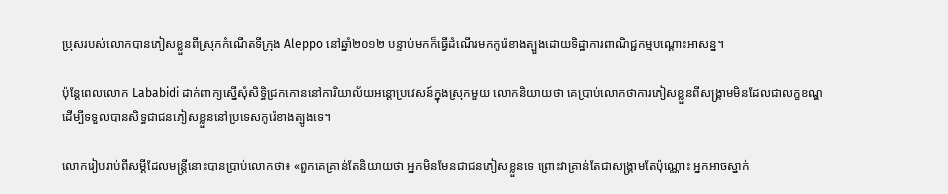ប្រុសរបស់លោកបានភៀសខ្លួនពីស្រុកកំណើតទីក្រុង Aleppo នៅឆ្នាំ២០១២ បន្ទាប់មកក៏ធ្វើដំណើរមកកូរ៉េខាងត្បួងដោយទិដ្ឋាការពាណិជ្ជកម្មបណ្តោះអាសន្ន។

ប៉ុន្តែពេលលោក Lababidi ដាក់ពាក្យស្នើសុំសិទ្ធិជ្រកកោននៅការិយាល័យអន្តោប្រវេសន៍ក្នុងស្រុកមួយ លោកនិយាយថា គេប្រាប់លោកថាការភៀសខ្លួនពីសង្គ្រាមមិនដែលជាលក្ខខណ្ឌដើម្បីទទួលបានសិទ្ធជាជនភៀសខ្លួននៅប្រទេសកូរ៉េខាងត្បូងទេ។

លោករៀបរាប់ពីសម្តីដែលមន្រ្តីនោះបានប្រាប់លោកថា៖ «ពួកគេគ្រាន់តែនិយាយថា អ្នកមិនមែនជាជនភៀសខ្លួនទេ ព្រោះវាគ្រាន់តែជាសង្គ្រាមតែប៉ុណ្ណោះ អ្នកអាចស្នាក់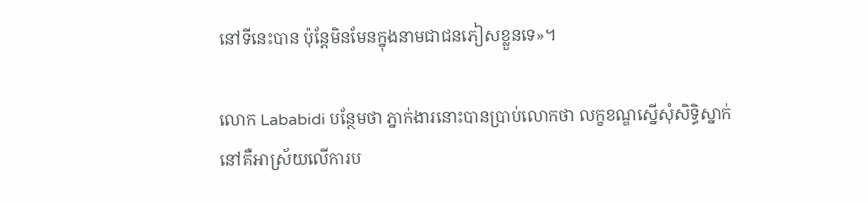នៅទីនេះបាន ប៉ុន្តែមិនមែនក្នុងនាមជាជនភៀសខ្លួនទេ»។

លោក Lababidi បន្ថែមថា ភ្នាក់ងារនោះបានប្រាប់លោកថា លក្ខខណ្ឌស្នើសុំសិទ្ធិស្នាក់នៅគឺអាស្រ័យលើការប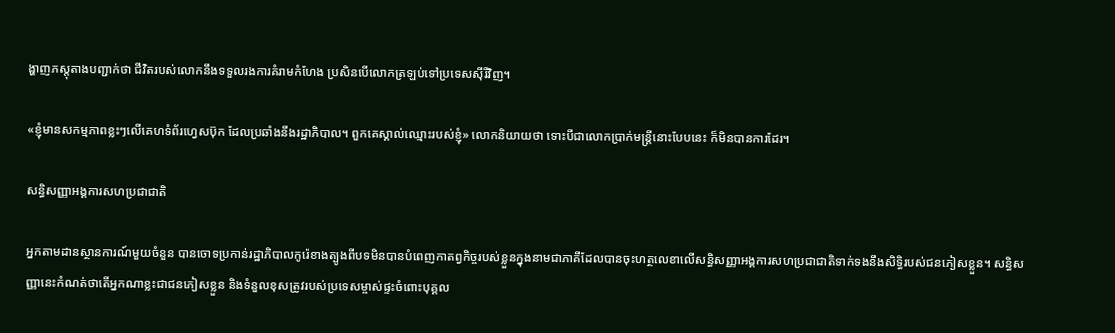ង្ហាញភស្តុតាងបញ្ជាក់ថា ជីវិតរបស់លោកនឹងទទួលរងការគំរាមកំហែង ប្រសិនបើលោកត្រឡប់ទៅប្រទេសស៊ីរីវិញ។

«ខ្ញុំមានសកម្មភាពខ្លះៗលើគេហទំព័រហ្វេសប៊ុក ដែលប្រឆាំងនឹងរដ្ឋាភិបាល។ ពួកគេស្គាល់ឈ្មោះរបស់ខ្ញុំ» លោកនិយាយថា ទោះបីជាលោកប្រាក់មន្រ្តីនោះបែបនេះ ក៏មិនបានការដែរ។

សន្ធិសញ្ញាអង្គការសហប្រជាជាតិ

អ្នកតាមដានស្ថានការណ៍មួយចំនួន បានចោទប្រកាន់រដ្ឋាភិបាលកូរ៉េខាងត្បូងពីបទមិនបានបំពេញកាតព្វកិច្ចរបស់ខ្លួនក្នុងនាមជាភាគីដែលបានចុះហត្ថលេខាលើសន្ធិសញ្ញាអង្គការសហប្រជាជាតិទាក់ទងនឹងសិទ្ធិរបស់ជនភៀសខ្លួន។ សន្ធិសញ្ញានេះកំណត់ថាតើអ្នកណាខ្លះជាជនភៀសខ្លួន និងទំនួលខុសត្រូវរបស់ប្រទេសម្ចាស់ផ្ទះចំពោះបុគ្គល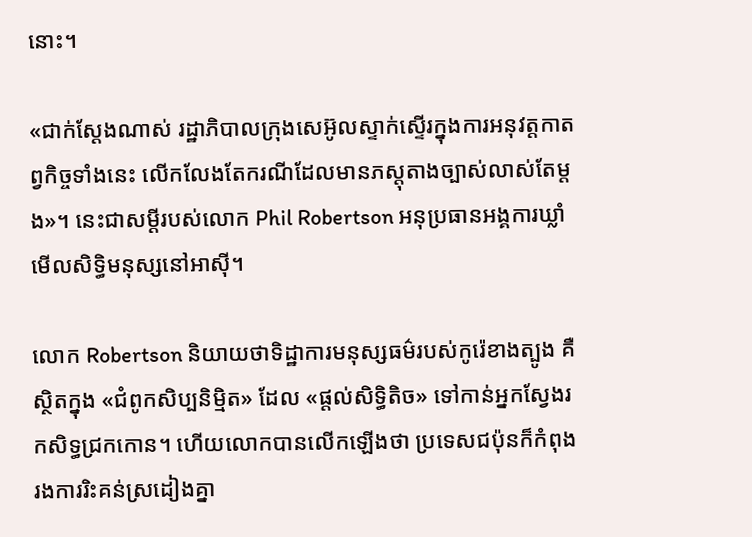នោះ។

«ជាក់ស្តែងណាស់ រដ្ឋាភិបាលក្រុងសេអ៊ូលស្ទាក់ស្ទើរក្នុងការអនុវត្តកាតព្វកិច្ចទាំងនេះ លើកលែងតែករណីដែលមានភស្តុតាងច្បាស់លាស់តែម្តង»។ នេះជាសម្តីរបស់លោក Phil Robertson អនុប្រធានអង្គការឃ្លាំមើលសិទ្ធិមនុស្សនៅអាស៊ី។

លោក Robertson និយាយថាទិដ្ឋាការមនុស្សធម៌របស់កូរ៉េខាងត្បូង គឺស្ថិតក្នុង «ជំពូកសិប្បនិម្មិត» ដែល «ផ្តល់សិទ្ធិតិច» ទៅកាន់អ្នកស្វែងរកសិទ្ធជ្រកកោន។ ហើយលោកបានលើកឡើងថា ប្រទេសជប៉ុនក៏កំពុងរងការរិះគន់ស្រដៀងគ្នា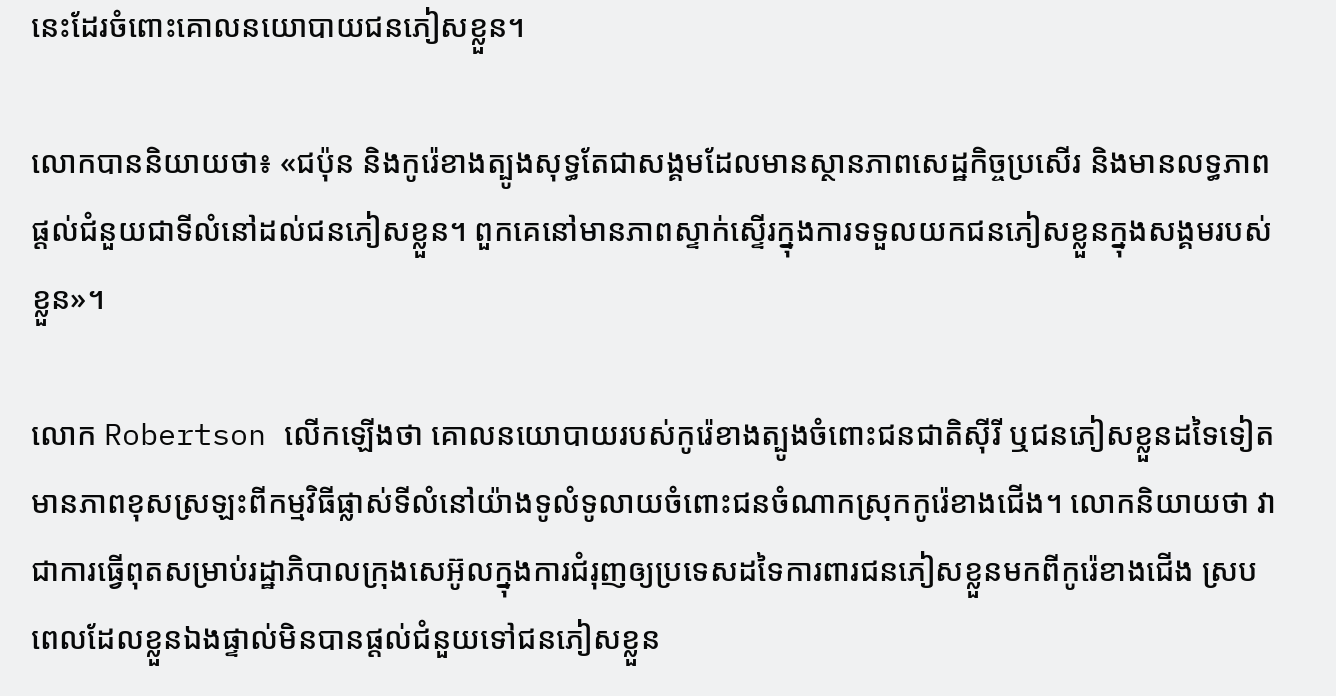នេះដែរចំពោះគោលនយោបាយជនភៀសខ្លួន។

លោកបាននិយាយថា៖ «ជប៉ុន និងកូរ៉េខាងត្បូងសុទ្ធតែជាសង្គមដែលមានស្ថានភាពសេដ្ឋកិច្ចប្រសើរ និងមានលទ្ធភាពផ្តល់ជំនួយជាទីលំនៅដល់ជនភៀសខ្លួន។ ពួកគេនៅមានភាពស្ទាក់ស្ទើរក្នុងការទទួលយកជនភៀសខ្លួនក្នុងសង្គមរបស់ខ្លួន»។

លោក Robertson លើកឡើងថា គោលនយោបាយរបស់កូរ៉េខាងត្បូងចំពោះជនជាតិស៊ីរី ឬជនភៀសខ្លួនដទៃទៀត មានភាពខុសស្រឡះពីកម្មវិធីផ្លាស់ទីលំនៅយ៉ាងទូលំទូលាយចំពោះជនចំណាកស្រុកកូរ៉េខាងជើង។ លោកនិយាយថា វាជាការធ្វើពុតសម្រាប់រដ្ឋាភិបាលក្រុងសេអ៊ូលក្នុងការជំរុញឲ្យប្រទេសដទៃការពារជនភៀសខ្លួនមកពីកូរ៉េខាងជើង ស្របពេលដែលខ្លួនឯងផ្ទាល់មិនបានផ្តល់ជំនួយទៅជនភៀសខ្លួន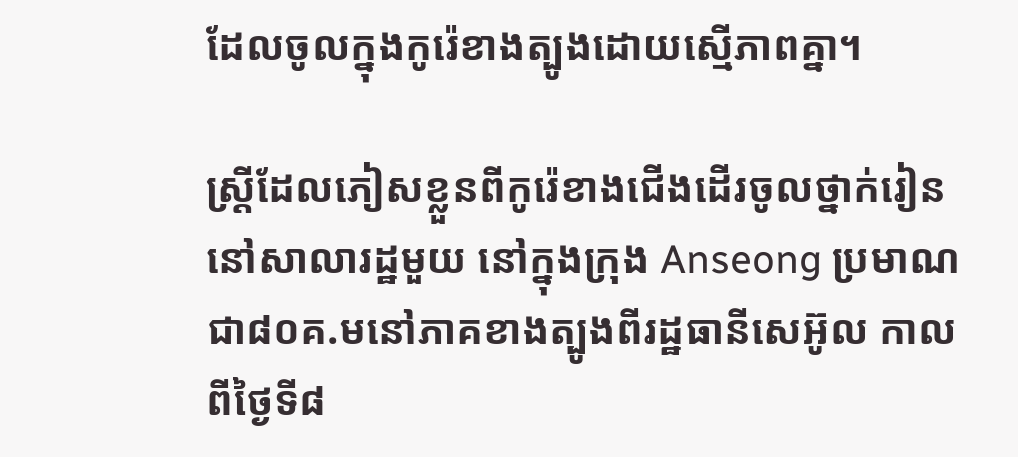ដែលចូលក្នុងកូរ៉េខាងត្បូងដោយស្មើភាពគ្នា។

ស្រ្តីដែលភៀសខ្លួនពីកូរ៉េខាងជើងដើរចូលថ្នាក់រៀននៅសាលារដ្ឋមួយ នៅក្នុងក្រុង Anseong ប្រមាណជា៨០គ.មនៅភាគខាងត្បូងពីរដ្ឋធានីសេអ៊ូល កាលពីថ្ងៃទី៨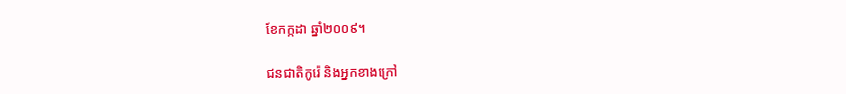ខែកក្កដា ឆ្នាំ២០០៩។

ជនជាតិកូរ៉េ និងអ្នកខាងក្រៅ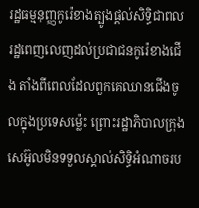រដ្ឋធម្មនុញ្ញកូរ៉េខាងត្បូងផ្តល់សិទ្ធិជាពលរដ្ឋពេញលេញដល់ប្រជាជនកូរ៉េខាងជើង តាំងពីពេលដែលពួកគេឈានជើងចូលក្នុងប្រទេសម្ល៉េះ ព្រោះរដ្ឋាភិបាលក្រុងសេអ៊ូលមិនទទួលស្គាល់សិទ្ធិអំណាចរប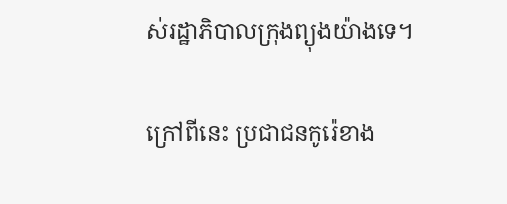ស់រដ្ឋាភិបាលក្រុងព្យុងយ៉ាងទេ។

ក្រៅពីនេះ ប្រជាជនកូរ៉េខាង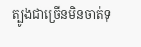ត្បូងជាច្រើនមិនចាត់ទុ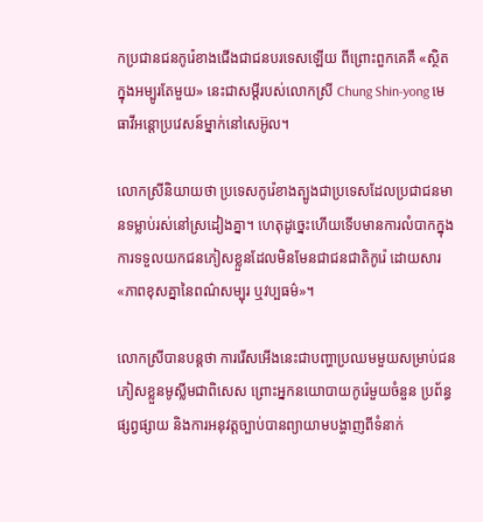កប្រជានជនកូរ៉េខាងជើងជាជនបរទេសឡើយ ពីព្រោះពួកគេគឺ «ស្ថិតក្នុងអម្បូរតែមួយ» នេះជាសម្តីរបស់លោកស្រី Chung Shin-yong មេធាវីអន្តោប្រវេសន៍ម្នាក់នៅសេអ៊ូល។

លោកស្រីនិយាយថា ប្រទេសកូរ៉េខាងត្បូងជាប្រទេសដែលប្រជាជនមានទម្លាប់រស់នៅស្រដៀងគ្នា។ ហេតុដូច្នេះហើយទើបមានការលំបាកក្នុងការទទួលយកជនភៀសខ្លួនដែលមិនមែនជាជនជាតិកូរ៉េ ដោយសារ «ភាពខុសគ្នានៃពណ៌សម្បុរ ឬវប្បធម៌»។

លោកស្រីបានបន្តថា ការរើសអើងនេះជាបញ្ហាប្រឈមមួយសម្រាប់ជនភៀសខ្លួនមូស្លីមជាពិសេស ព្រោះអ្នកនយោបាយកូរ៉េមួយចំនួន ប្រព័ន្ធផ្សព្វផ្សាយ និងការអនុវត្តច្បាប់បានព្យាយាមបង្ហាញពីទំនាក់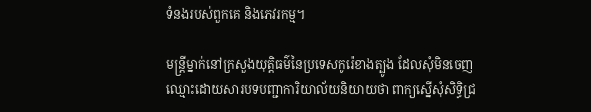ទំនងរបស់ពួកគេ និងភេវរកម្ម។

មន្រ្តីម្នាក់នៅក្រសួងយុត្តិធម៌នៃប្រទេសកូរ៉េខាងត្បូង ដែលសុំមិនចេញឈ្មោះដោយសារបទបញ្ជាការិយាល័យនិយាយថា ពាក្យស្នើសុំសិទ្ធិជ្រ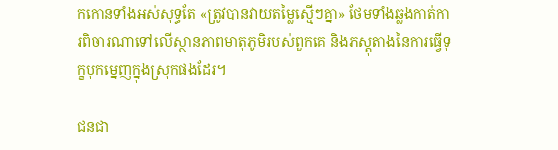កកោនទាំងអស់សុទ្ធតែ «ត្រូវបានវាយតម្លៃស្មើៗគ្នា» ថែមទាំងឆ្លងកាត់ការពិចារណាទៅលើស្ថានភាពមាតុភូមិរបស់ពួកគេ និងភស្តុតាងនៃការធ្វើទុក្ខបុកម្នេញក្នុងស្រុកផងដែរ។

ជនជា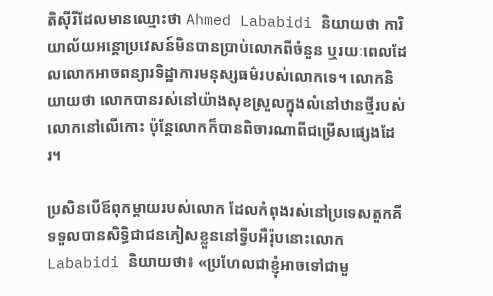តិស៊ីរីដែលមានឈ្មោះថា Ahmed Lababidi និយាយថា ការិយាល័យអន្តោប្រវេសន៍មិនបានប្រាប់លោកពីចំនួន ឬរយៈពេលដែលលោកអាចពន្យារទិដ្ឋាការមនុស្សធម៌របស់លោកទេ។ លោកនិយាយថា លោកបានរស់នៅយ៉ាងសុខស្រួលក្នុងលំនៅឋានថ្មីរបស់លោកនៅលើកោះ ប៉ុន្តែលោកក៏បានពិចារណាពីជម្រើសផ្សេងដែរ។

ប្រសិនបើឪពុកម្តាយរបស់លោក ដែលកំពុងរស់នៅប្រទេសតួកគី ទទួលបានសិទ្ធិជាជនភៀសខ្លួននៅទ្វីបអឺរ៉ុបនោះលោក Lababidi និយាយថា៖ «ប្រហែលជាខ្ញុំអាចទៅជាមួ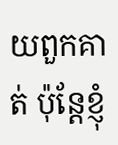យពួកគាត់ ប៉ុន្តែខ្ញុំ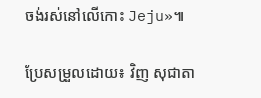ចង់រស់នៅលើកោះ Jeju»៕

ប្រែសម្រួលដោយ៖ វិញ សុជាតា